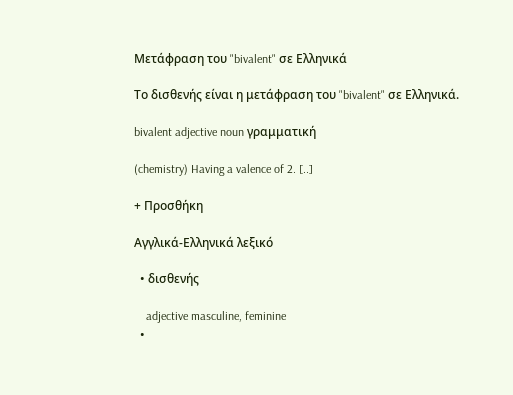Μετάφραση του "bivalent" σε Ελληνικά

Το δισθενής είναι η μετάφραση του "bivalent" σε Ελληνικά.

bivalent adjective noun γραμματική

(chemistry) Having a valence of 2. [..]

+ Προσθήκη

Αγγλικά-Ελληνικά λεξικό

  • δισθενής

    adjective masculine, feminine
  •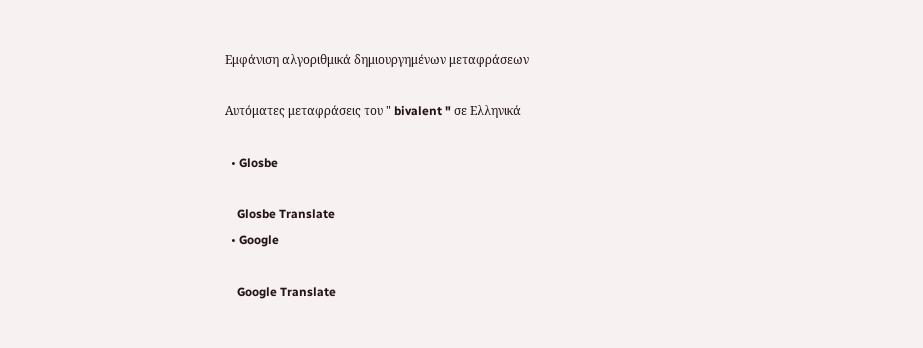Εμφάνιση αλγοριθμικά δημιουργημένων μεταφράσεων

Αυτόματες μεταφράσεις του " bivalent " σε Ελληνικά

  • Glosbe

    Glosbe Translate
  • Google

    Google Translate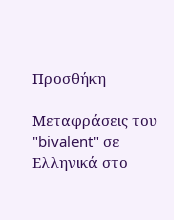Προσθήκη

Μεταφράσεις του "bivalent" σε Ελληνικά στο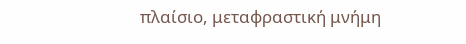πλαίσιο, μεταφραστική μνήμη